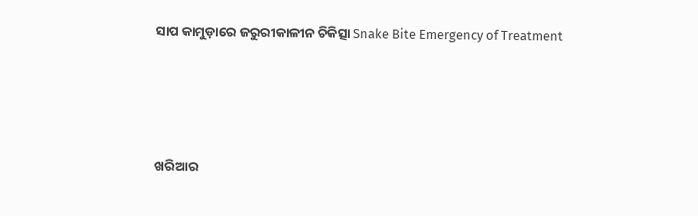ସାପ କାମୁଡ଼ାରେ ଜରୁରୀକାଳୀନ ଚିକିତ୍ସା Snake Bite Emergency of Treatment




ଖରିଆର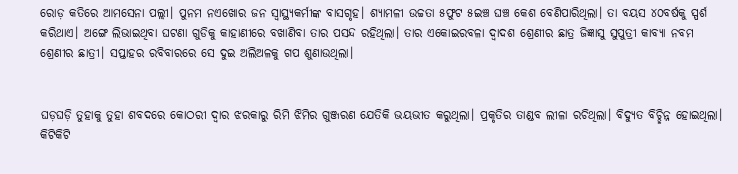ରୋଡ଼ କତିରେ ଆମସେନା ପଲ୍ଲୀ। ପୁନମ ନଏଖୋର ଜନ ସ୍ୱାସ୍ଥ୍ୟକର୍ମୀଙ୍କ ବାସଗୃହ। ଶ୍ୟାମଳୀ ଉଚ୍ଚତା ୫ଫୁଟ ୫ଇଞ୍ଚ ଘଞ୍ଚ କେଶ ବେଣିପାରିଥିଲା। ତା ବୟସ ୪୦ବର୍ଷକୁ ସ୍ପର୍ଶ କରିଥାଏ। ଅଙ୍ଗେ ଲିଭାଇଥିବା ଘଟଣା ଗୁଡିକୁ କାହାଣୀରେ ବଖାଣିବା ତାର ପସନ୍ଦ ରହିଥିଲା। ତାର ଏକୋଇରବଳା ଦ୍ୱାଦଶ ଶ୍ରେଣୀର ଛାତ୍ର ଜିଜ୍ଞାସୁ ସୁପୁତ୍ରୀ କାବ୍ୟା ନବମ ଶ୍ରେଣୀର ଛାତ୍ରୀ। ସପ୍ତାହର ରବିବାରରେ ସେ ଦୁଇ ଅଲିଅଳକୁ ଗପ ଶୁଣାଉଥିଲା।


ଘଡ଼ଘଡ଼ି ତୁହାକୁ ତୁହା ଶବଦରେ କୋଠରୀ ଦ୍ୱାର ଝରକାରୁ ରିମି ଝିମିର ଗୁଞ୍ଜରଣ ଯେତିକି ଭୟଭୀତ କରୁଥିଲା। ପ୍ରକୃତିର ତାଣ୍ଡବ ଲୀଳା ରଚିଥିଲା। ବିଦ୍ୟୁତ ବିଚ୍ଛିନ୍ନ ହୋଇଥିଲା। କିଟିକିଟି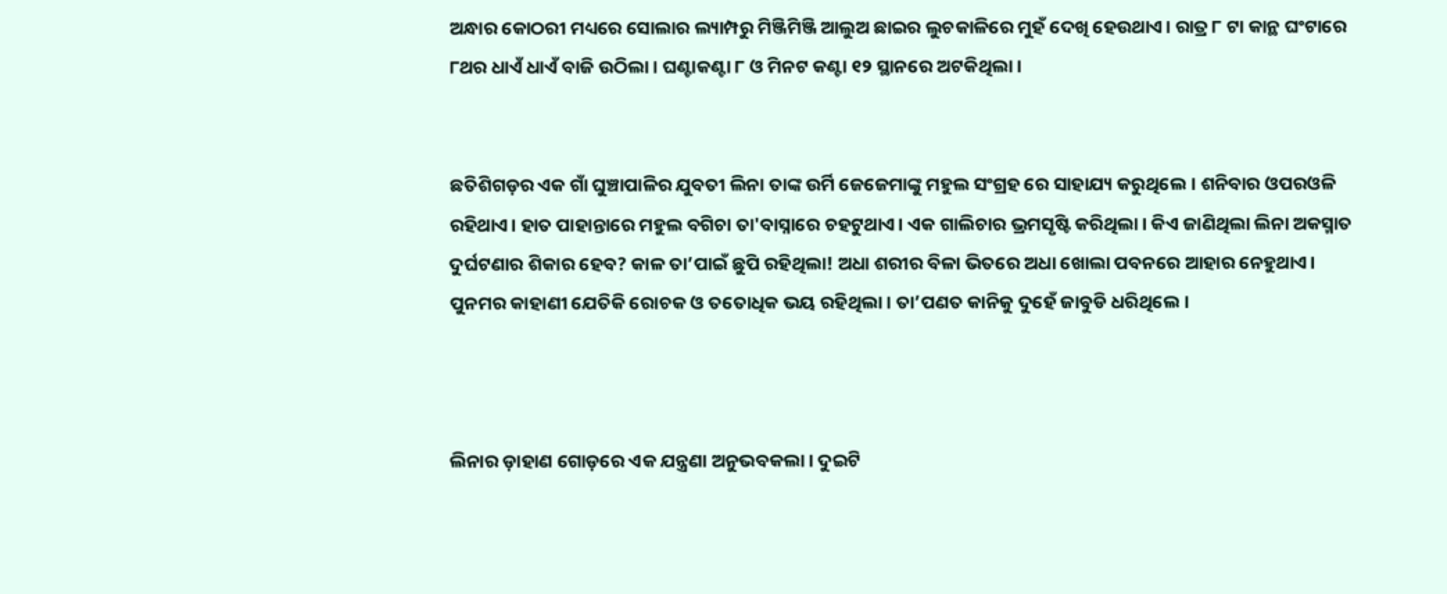ଅନ୍ଧାର କୋଠରୀ ମଧ୍ୟରେ ସୋଲାର ଲ୍ୟାମ୍ପରୁ ମିଞ୍ଜିମିଞ୍ଜି ଆଲୁଅ ଛାଇର ଲୁଚକାଳିରେ ମୁହଁ ଦେଖି ହେଉଥାଏ। ରାତ୍ର ୮ ଟା କାନ୍ଥ ଘଂଟାରେ ୮ଥର ଧାଏଁ ଧାଏଁ ବାଜି ଉଠିଲା। ଘଣ୍ଟାକଣ୍ଟା ୮ ଓ ମିନଟ କଣ୍ଟା ୧୨ ସ୍ଥାନରେ ଅଟକିଥିଲା।


ଛତିଶିଗଡ଼ର ଏକ ଗାଁ ଘୁଞ୍ଚାପାଳିର ଯୁବତୀ ଲିନା ତାଙ୍କ ଉର୍ମି ଜେଜେମାଙ୍କୁ ମହୁଲ ସଂଗ୍ରହ ରେ ସାହାଯ୍ୟ କରୁଥିଲେ। ଶନିବାର ଓପରଓଳି ରହିଥାଏ। ହାତ ପାହାନ୍ତାରେ ମହୁଲ ବଗିଚା ତା'ବାସ୍ନାରେ ଚହଟୁଥାଏ। ଏକ ଗାଲିଚାର ଭ୍ରମସୃଷ୍ଟି କରିଥିଲା। କିଏ ଜାଣିଥିଲା ଲିନା ଅକସ୍ମାତ ଦୁର୍ଘଟଣାର ଶିକାର ହେବ? କାଳ ତା’ପାଇଁ ଛୁପି ରହିଥିଲା! ଅଧା ଶରୀର ବିଳା ଭିତରେ ଅଧା ଖୋଲା ପବନରେ ଆହାର ନେହୁଥାଏ। ପୁନମର କାହାଣୀ ଯେତିକି ରୋଚକ ଓ ତତୋଧିକ ଭୟ ରହିଥିଲା। ତା’ପଣତ କାନିକୁ ଦୁହେଁ ଜାବୁଡି ଧରିଥିଲେ।



ଲିନାର ଡ଼ାହାଣ ଗୋଡ଼ରେ ଏକ ଯନ୍ତ୍ରଣା ଅନୁଭବକଲା। ଦୁଇଟି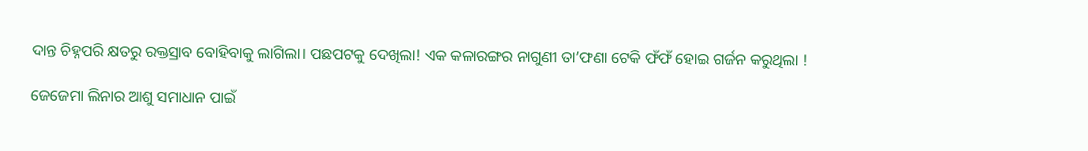ଦାନ୍ତ ଚିହ୍ନପରି କ୍ଷତରୁ ରକ୍ତସ୍ରାବ ବୋହିବାକୁ ଲାଗିଲା। ପଛପଟକୁ ଦେଖିଲା! ଏକ କଳାରଙ୍ଗର ନାଗୁଣୀ ତା’ଫଣା ଟେକି ଫଁଫଁ ହୋଇ ଗର୍ଜନ କରୁଥିଲା !

ଜେଜେମା ଲିନାର ଆଶୁ ସମାଧାନ ପାଇଁ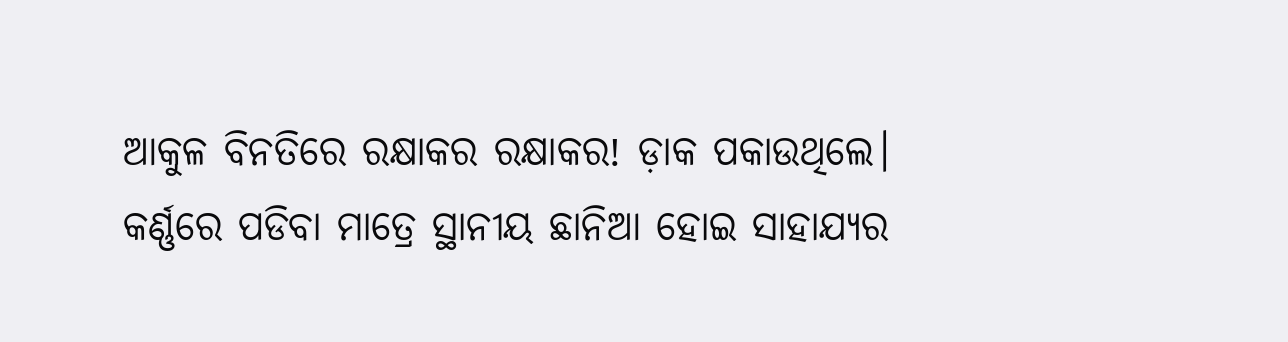ଆକୁଳ ବିନତିରେ ରକ୍ଷାକର ରକ୍ଷାକର! ଡ଼ାକ ପକାଉଥିଲେ। କର୍ଣ୍ଣରେ ପଡିବା ମାତ୍ରେ ସ୍ଥାନୀୟ ଛାନିଆ ହୋଇ ସାହାଯ୍ୟର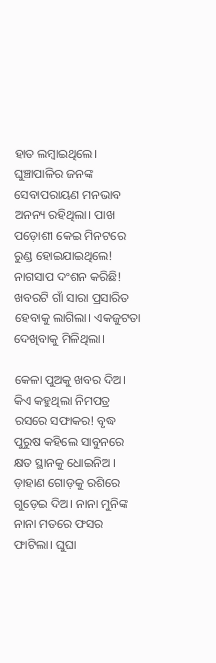ହାତ ଲମ୍ବାଇଥିଲେ। ଘୁଞ୍ଚାପାଳିର ଜନଙ୍କ ସେବାପରାୟଣ ମନଭାବ ଅନନ୍ୟ ରହିଥିଲା। ପାଖ ପଡ଼ୋଶୀ କେଇ ମିନଟରେ ରୁଣ୍ଡ ହୋଇଯାଇଥିଲେ! ନାଗସାପ ଦଂଶନ କରିଛି! ଖବରଟି ଗାଁ ସାରା ପ୍ରସାରିତ ହେବାକୁ ଲାଗିଲା। ଏକଜୁଟତା ଦେଖିବାକୁ ମିଳିଥିଲା।

କେଳା ପୁଅକୁ ଖବର ଦିଅ। କିଏ କହୁଥିଲା ନିମପତ୍ର ରସରେ ସଫାକର! ବୃଦ୍ଧ ପୁରୁଷ କହିଲେ ସାବୁନରେ କ୍ଷତ ସ୍ଥାନକୁ ଧୋଇନିଅ । ଡ଼ାହାଣ ଗୋଡ଼କୁ ରଶିରେ ଗୁଡ଼େଇ ଦିଅ। ନାନା ମୁନିଙ୍କ ନାନା ମତରେ ଫସର ଫାଟିଲା। ଘୁଘା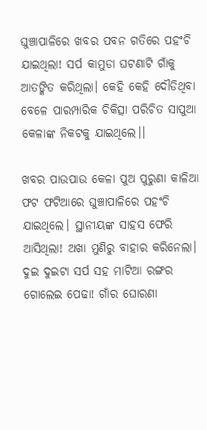ଘୁଞ୍ଚାପାଳିରେ ଖବର ପବନ ଗତିରେ ପହଂଚି ଯାଇଥିଲା! ସର୍ପ କାମୁଡା ଘଟଣାଟି ଗାଁକୁ ଆତଙ୍କିତ କରିଥିଲା। କେହି କେହି ଦୌଡିଥିବା ବେଳେ ପାରମ୍ପାରିକ ଚିକିତ୍ସା ପରିଚିତ ସାପୁଆ କେଳାଙ୍କ ନିକଟକୁ ଯାଇଥିଲେ।।

ଖବର ପାଉପାଉ କେଳା ପୁଅ ପୁରୁଣା କାଳିଆ ଫଟ ଫଟିଆରେ ଘୁଞ୍ଚାପାଳିରେ ପହଂଚି ଯାଇଥିଲେ। ସ୍ଥାନୀୟଙ୍କ ସାହସ ଫେରି ଆସିଥିଲା! ଅଖା ମୁଣିରୁ ବାହାର କରିନେଲା। ଦୁଇ ଦୁଇଟା ସର୍ପ ସହ ମାଟିଆ ରଙ୍ଗର ଗୋଲେଇ ପେଢା! ଗାଁର ଘୋରଣା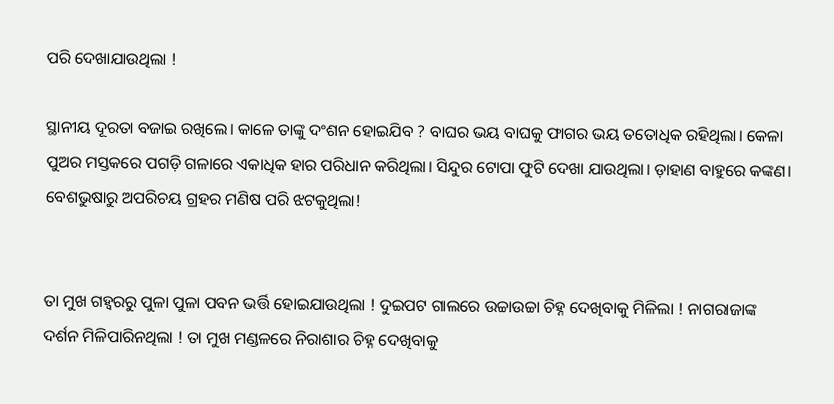ପରି ଦେଖାଯାଉଥିଲା !

ସ୍ଥାନୀୟ ଦୂରତା ବଜାଇ ରଖିଲେ। କାଳେ ତାଙ୍କୁ ଦଂଶନ ହୋଇଯିବ ? ବାଘର ଭୟ ବାଘକୁ ଫାଗର ଭୟ ତତୋଧିକ ରହିଥିଲା। କେଳା ପୁଅର ମସ୍ତକରେ ପଗଡ଼ି ଗଳାରେ ଏକାଧିକ ହାର ପରିଧାନ କରିଥିଲା। ସିନ୍ଦୁର ଟୋପା ଫୁଟି ଦେଖା ଯାଉଥିଲା। ଡ଼ାହାଣ ବାହୁରେ କଙ୍କଣ। ବେଶଭୁଷାରୁ ଅପରିଚୟ ଗ୍ରହର ମଣିଷ ପରି ଝଟକୁଥିଲା!


ତା ମୁଖ ଗହ୍ୱରରୁ ପୁଳା ପୁଳା ପବନ ଭର୍ତ୍ତି ହୋଇଯାଉଥିଲା ! ଦୁଇପଟ ଗାଲରେ ଉଚ୍ଚାଉଚ୍ଚା ଚିହ୍ନ ଦେଖିବାକୁ ମିଳିଲା ! ନାଗରାଜାଙ୍କ ଦର୍ଶନ ମିଳିପାରିନଥିଲା ! ତା ମୁଖ ମଣ୍ଡଳରେ ନିରାଶାର ଚିହ୍ନ ଦେଖିବାକୁ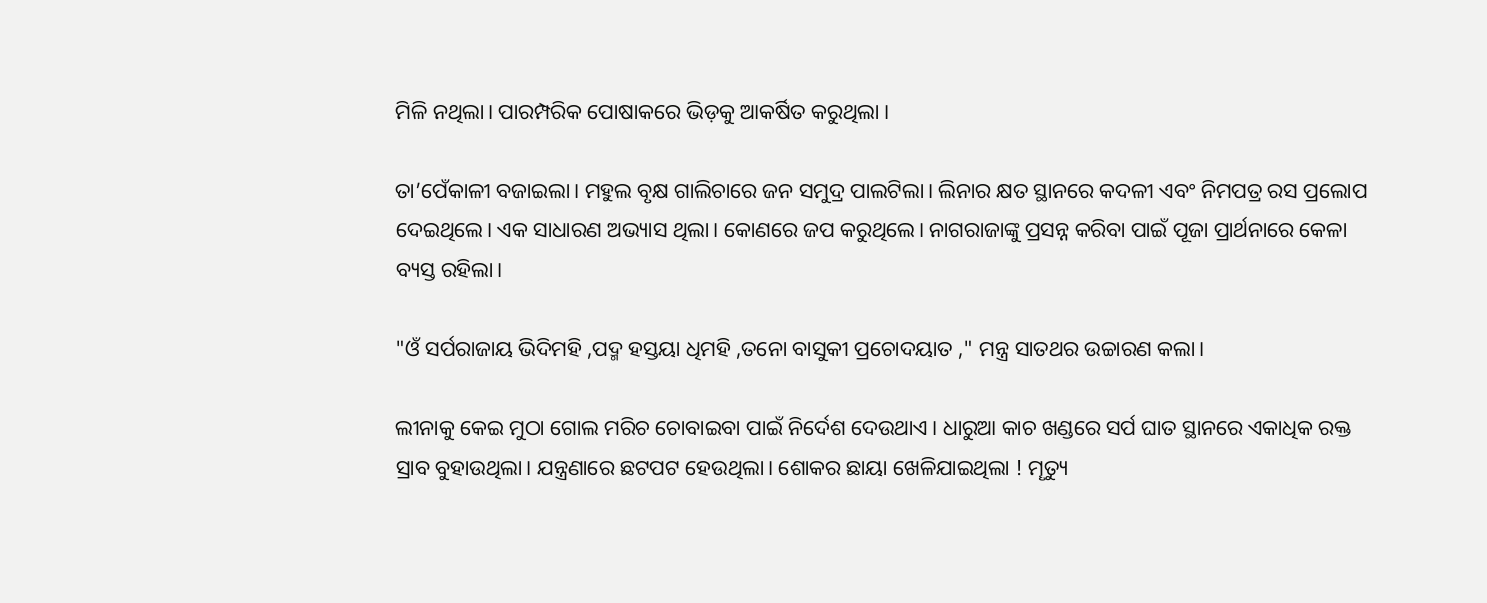ମିଳି ନଥିଲା। ପାରମ୍ପରିକ ପୋଷାକରେ ଭିଡ଼କୁ ଆକର୍ଷିତ କରୁଥିଲା ।

ତା’ପେଁକାଳୀ ବଜାଇଲା। ମହୁଲ ବୃକ୍ଷ ଗାଲିଚାରେ ଜନ ସମୁଦ୍ର ପାଲଟିଲା। ଲିନାର କ୍ଷତ ସ୍ଥାନରେ କଦଳୀ ଏବଂ ନିମପତ୍ର ରସ ପ୍ରଲୋପ ଦେଇଥିଲେ। ଏକ ସାଧାରଣ ଅଭ୍ୟାସ ଥିଲା। କୋଣରେ ଜପ କରୁଥିଲେ। ନାଗରାଜାଙ୍କୁ ପ୍ରସନ୍ନ କରିବା ପାଇଁ ପୂଜା ପ୍ରାର୍ଥନାରେ କେଳା ବ୍ୟସ୍ତ ରହିଲା।

"ଓଁ ସର୍ପରାଜାୟ ଭିଦିମହି ,ପଦ୍ମ ହସ୍ତୟା ଧିମହି ,ତନୋ ବାସୁକୀ ପ୍ରଚୋଦୟାତ ," ମନ୍ତ୍ର ସାତଥର ଉଚ୍ଚାରଣ କଲା।

ଲୀନାକୁ କେଇ ମୁଠା ଗୋଲ ମରିଚ ଚୋବାଇବା ପାଇଁ ନିର୍ଦେଶ ଦେଉଥାଏ। ଧାରୁଆ କାଚ ଖଣ୍ଡରେ ସର୍ପ ଘାତ ସ୍ଥାନରେ ଏକାଧିକ ରକ୍ତ ସ୍ରାବ ବୁହାଉଥିଲା। ଯନ୍ତ୍ରଣାରେ ଛଟପଟ ହେଉଥିଲା। ଶୋକର ଛାୟା ଖେଳିଯାଇଥିଲା ! ମୄତ୍ୟୁ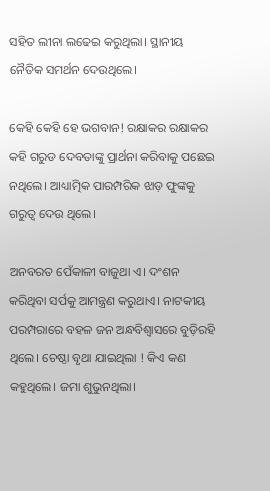ସହିତ ଲୀନା ଲଢେଇ କରୁଥିଲା। ସ୍ଥାନୀୟ ନୈତିକ ସମର୍ଥନ ଦେଉଥିଲେ।

କେହି କେହି ହେ ଭଗବାନ! ରକ୍ଷାକର ରକ୍ଷାକର କହି ଗରୁଡ ଦେବତାଙ୍କୁ ପ୍ରାର୍ଥନା କରିବାକୁ ପଛେଇ ନଥିଲେ। ଆଧ୍ୟାତ୍ମିକ ପାରମ୍ପରିକ ଝାଡ଼ ଫୁଙ୍କକୁ ଗରୁତ୍ବ ଦେଉ ଥିଲେ।

ଅନବରତ ପେଁକାଳୀ ବାଜୁଥା ଏ। ଦଂଶନ କରିଥିବା ସର୍ପକୁ ଆମନ୍ତ୍ରଣ କରୁଥାଏ। ନାଟକୀୟ ପରମ୍ପରାରେ ବହଳ ଜନ ଅନ୍ଧବିଶ୍ୱାସରେ ବୁଡ଼ିରହି ଥିଲେ। ଚେଷ୍ଠା ବୃଥା ଯାଇଥିଲା ! କିଏ କଣ କହୁଥିଲେ। ଜମା ଶୁଭୁନଥିଲା।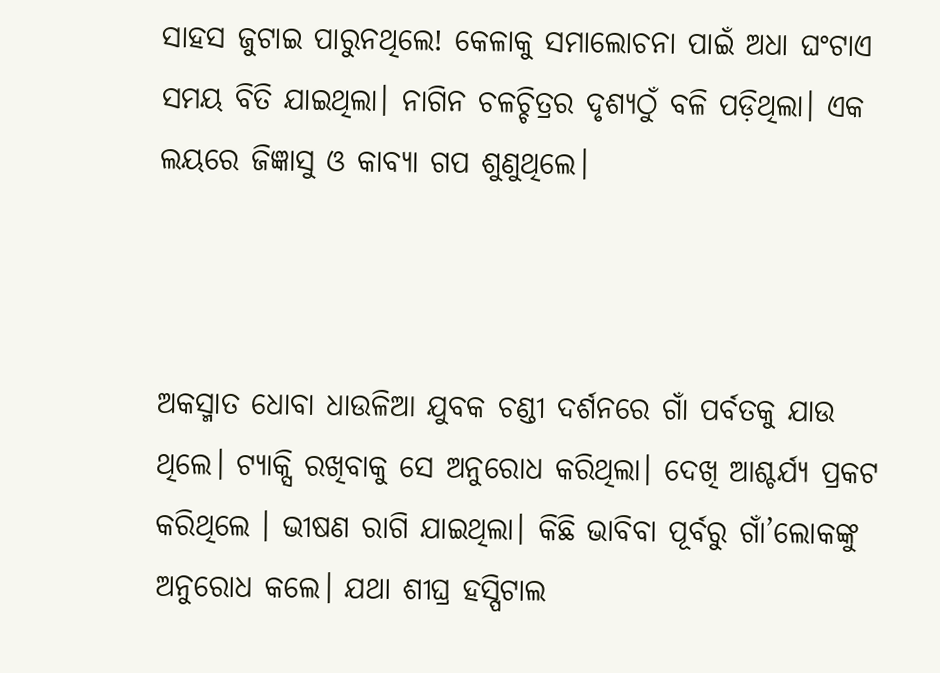ସାହସ ଜୁଟାଇ ପାରୁନଥିଲେ! କେଳାକୁ ସମାଲୋଚନା ପାଇଁ ଅଧା ଘଂଟାଏ ସମୟ ବିତି ଯାଇଥିଲା। ନାଗିନ ଚଳଚ୍ଚିତ୍ରର ଦୃଶ୍ୟଠୁଁ ବଳି ପଡ଼ିଥିଲା। ଏକ ଲୟରେ ଜିଜ୍ଞାସୁ ଓ କାବ୍ୟା ଗପ ଶୁଣୁଥିଲେ।



ଅକସ୍ମାତ ଧୋବା ଧାଉଳିଆ ଯୁବକ ଚଣ୍ଡୀ ଦର୍ଶନରେ ଗାଁ ପର୍ବତକୁ ଯାଉ ଥିଲେ। ଟ୍ୟାକ୍ସି ରଖିବାକୁ ସେ ଅନୁରୋଧ କରିଥିଲା। ଦେଖି ଆଶ୍ଚର୍ଯ୍ୟ ପ୍ରକଟ କରିଥିଲେ । ଭୀଷଣ ରାଗି ଯାଇଥିଲା। କିଛି ଭାବିବା ପୂର୍ବରୁ ଗାଁ’ଲୋକଙ୍କୁ ଅନୁରୋଧ କଲେ। ଯଥା ଶୀଘ୍ର ହସ୍ପିଟାଲ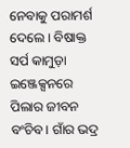ନେବାକୁ ପରାମର୍ଶ ଦେଲେ। ବିଷାକ୍ତ ସର୍ପ କାମୁଡ଼ା ଇଞ୍ଜେକ୍ସନରେ ପିଲାର ଜୀବନ ବଂଚିବ। ଗାଁର ଭଦ୍ର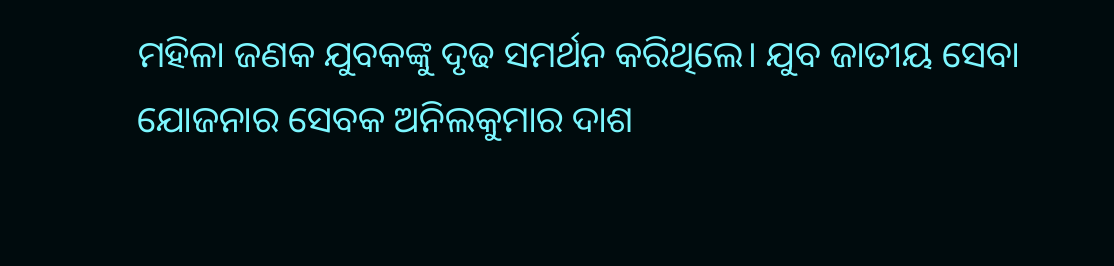ମହିଳା ଜଣକ ଯୁବକଙ୍କୁ ଦୃଢ ସମର୍ଥନ କରିଥିଲେ। ଯୁବ ଜାତୀୟ ସେବା ଯୋଜନାର ସେବକ ଅନିଲକୁମାର ଦାଶ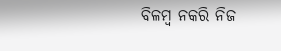ବିଳମ୍ବ ନକରି ନିଜ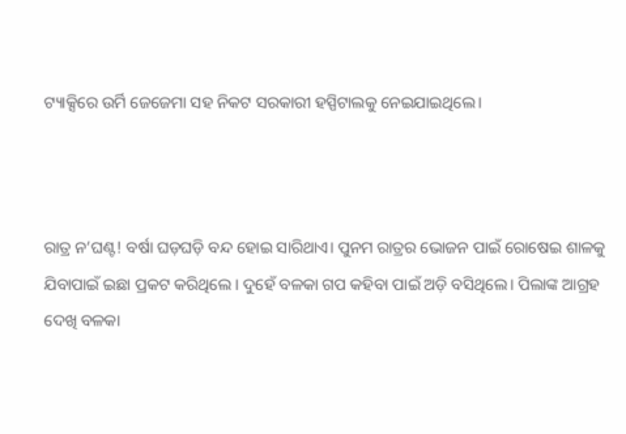ଟ୍ୟାକ୍ସିରେ ଉର୍ମି ଜେଜେମା ସହ ନିକଟ ସରକାରୀ ହସ୍ପିଟାଲକୁ ନେଇଯାଇଥିଲେ।



ରାତ୍ର ନ’ଘଣ୍ଟ! ବର୍ଷା ଘଡ଼ଘଡ଼ି ବନ୍ଦ ହୋଇ ସାରିଥାଏ। ପୁନମ ରାତ୍ରର ଭୋଜନ ପାଇଁ ରୋଷେଇ ଶାଳକୁ ଯିବାପାଇଁ ଇଛା ପ୍ରକଟ କରିଥିଲେ । ଦୁହେଁ ବଳକା ଗପ କହିବା ପାଇଁ ଅଡ଼ି ବସିଥିଲେ। ପିଲାଙ୍କ ଆଗ୍ରହ ଦେଖି ବଳକା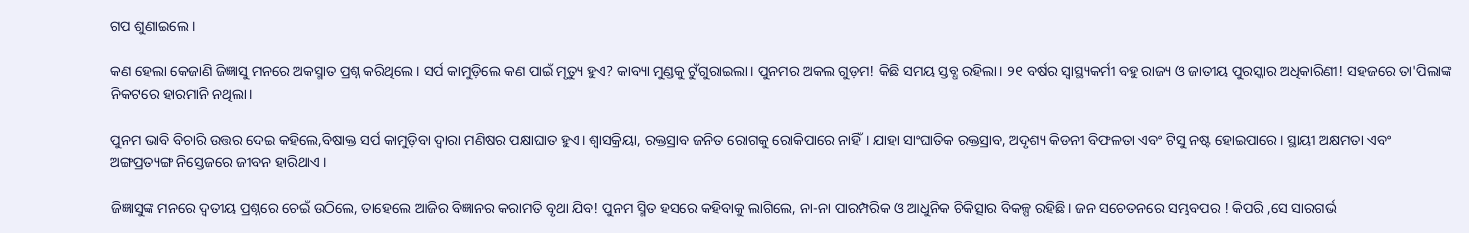ଗପ ଶୁଣାଇଲେ ।

କଣ ହେଲା କେଜାଣି ଜିଜ୍ଞାସୁ ମନରେ ଅକସ୍ମାତ ପ୍ରଶ୍ନ କରିଥିଲେ। ସର୍ପ କାମୁଡ଼ିଲେ କଣ ପାଇଁ ମୃତ୍ୟୁ ହୁଏ? କାବ୍ୟା ମୁଣ୍ଡକୁ ଟୁଁଗୁରାଇଲା। ପୁନମର ଅକଲ ଗୁଡ଼ମ! କିଛି ସମୟ ସ୍ତବ୍ଧ ରହିଲା। ୨୧ ବର୍ଷର ସ୍ୱାସ୍ଥ୍ୟକର୍ମୀ ବହୁ ରାଜ୍ୟ ଓ ଜାତୀୟ ପୁରସ୍କାର ଅଧିକାରିଣୀ! ସହଜରେ ତା'ପିଲାଙ୍କ ନିକଟରେ ହାରମାନି ନଥିଲା।

ପୁନମ ଭାବି ବିଚାରି ଉତ୍ତର ଦେଇ କହିଲେ,ବିଷାକ୍ତ ସର୍ପ କାମୁଡ଼ିବା ଦ୍ୱାରା ମଣିଷର ପକ୍ଷାଘାତ ହୁଏ। ଶ୍ୱାସକ୍ରିୟା, ରକ୍ତସ୍ରାବ ଜନିତ ରୋଗକୁ ରୋକିପାରେ ନାହିଁ। ଯାହା ସାଂଘାତିକ ରକ୍ତସ୍ରାବ, ଅଦୃଶ୍ୟ କିଡନୀ ବିଫଳତା ଏବଂ ଟିସୁ ନଷ୍ଟ ହୋଇପାରେ। ସ୍ଥାୟୀ ଅକ୍ଷମତା ଏବଂ ଅଙ୍ଗପ୍ରତ୍ୟଙ୍ଗ ନିସ୍ତେଜରେ ଜୀବନ ହାରିଥାଏ ।

ଜିଜ୍ଞାସୁଙ୍କ ମନରେ ଦ୍ୱତୀୟ ପ୍ରଶ୍ନରେ ଚେଇଁ ଉଠିଲେ, ତାହେଲେ ଆଜିର ବିଜ୍ଞାନର କରାମତି ବୃଥା ଯିବ! ପୁନମ ସ୍ମିତ ହସରେ କହିବାକୁ ଲାଗିଲେ, ନା-ନା ପାରମ୍ପରିକ ଓ ଆଧୁନିକ ଚିକିତ୍ସାର ବିକଳ୍ପ ରହିଛି। ଜନ ସଚେତନରେ ସମ୍ଭବପର ! କିପରି ,ସେ ସାରଗର୍ଭ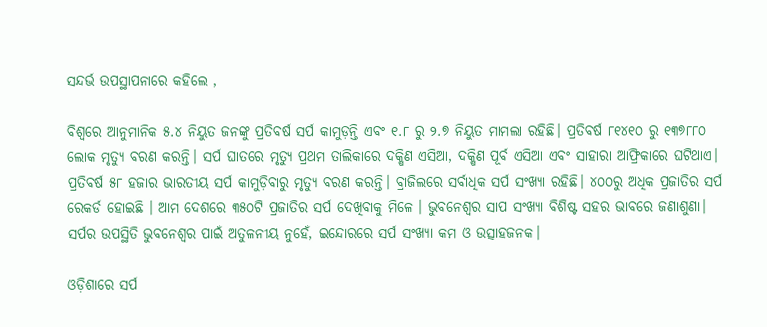ସନ୍ଦର୍ଭ ଉପସ୍ଥାପନାରେ କହିଲେ ,

ବିଶ୍ୱରେ ଆନୁମାନିକ ୫.୪ ନିୟୁତ ଜନଙ୍କୁ ପ୍ରତିବର୍ଷ ସର୍ପ କାମୁଡ଼ନ୍ତି ଏବଂ ୧.୮ ରୁ ୨.୭ ନିୟୁତ ମାମଲା ରହିଛି। ପ୍ରତିବର୍ଷ ୮୧୪୧୦ ରୁ ୧୩୭୮୮୦ ଲୋକ ମୃତ୍ୟୁ ବରଣ କରନ୍ତି। ସର୍ପ ଘାତରେ ମୃତ୍ୟୁ ପ୍ରଥମ ତାଲିକାରେ ଦକ୍ଷିଣ ଏସିଆ, ଦକ୍ଷିଣ ପୂର୍ବ ଏସିଆ ଏବଂ ସାହାରା ଆଫ୍ରିକାରେ ଘଟିଥାଏ। ପ୍ରତିବର୍ଷ ୫୮ ହଜାର ଭାରତୀୟ ସର୍ପ କାମୁଡ଼ିବାରୁ ମୃତ୍ୟୁ ବରଣ କରନ୍ତି। ବ୍ରାଜିଲରେ ସର୍ବାଧିକ ସର୍ପ ସଂଖ୍ୟା ରହିଛି। ୪୦୦ରୁ ଅଧିକ ପ୍ରଜାତିର ସର୍ପ ରେକର୍ଡ ହୋଇଛି । ଆମ ଦେଶରେ ୩୫୦ଟି ପ୍ରଜାତିର ସର୍ପ ଦେଖିବାକୁ ମିଳେ । ଭୁବନେଶ୍ୱର ସାପ ସଂଖ୍ୟା ବିଶିଷ୍ଟ ସହର ଭାବରେ ଜଣାଶୁଣା। ସର୍ପର ଉପସ୍ଥିତି ଭୁବନେଶ୍ୱର ପାଇଁ ଅତୁଳନୀୟ ନୁହେଁ, ଇନ୍ଦୋରରେ ସର୍ପ ସଂଖ୍ୟା କମ ଓ ଉତ୍ସାହଜନକ।

ଓଡ଼ିଶାରେ ସର୍ପ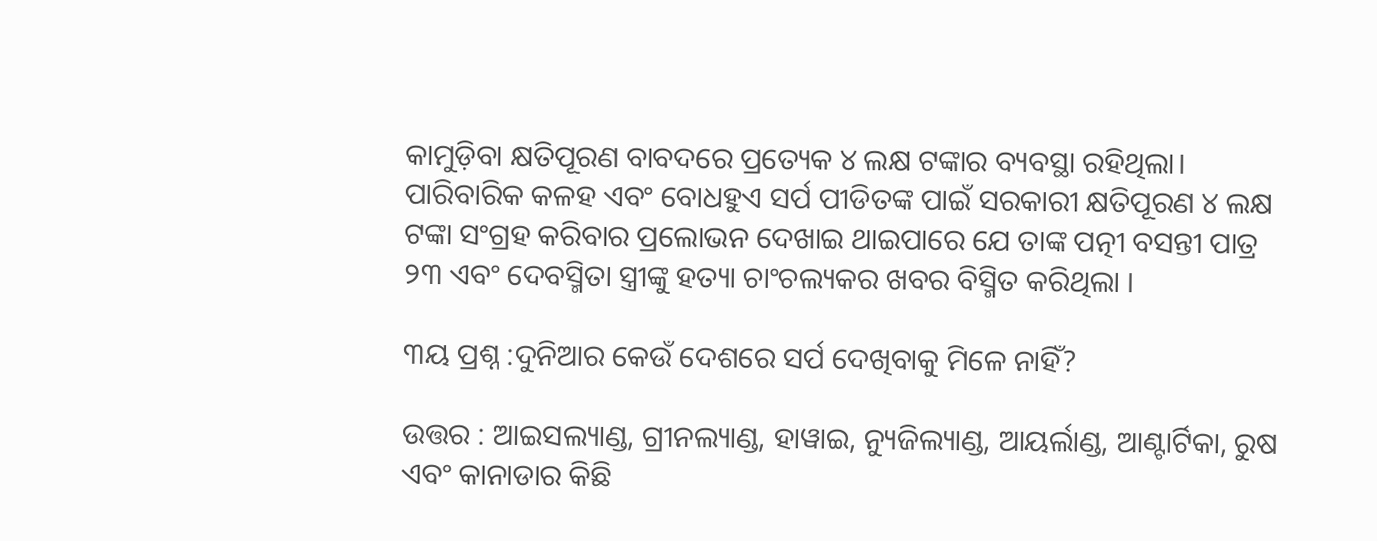କାମୁଡ଼ିବା କ୍ଷତିପୂରଣ ବାବଦରେ ପ୍ରତ୍ୟେକ ୪ ଲକ୍ଷ ଟଙ୍କାର ବ୍ୟବସ୍ଥା ରହିଥିଲା। ପାରିବାରିକ କଳହ ଏବଂ ବୋଧହୁଏ ସର୍ପ ପୀଡିତଙ୍କ ପାଇଁ ସରକାରୀ କ୍ଷତିପୂରଣ ୪ ଲକ୍ଷ ଟଙ୍କା ସଂଗ୍ରହ କରିବାର ପ୍ରଲୋଭନ ଦେଖାଇ ଥାଇପାରେ ଯେ ତାଙ୍କ ପତ୍ନୀ ବସନ୍ତୀ ପାତ୍ର ୨୩ ଏବଂ ଦେବସ୍ମିତା ସ୍ତ୍ରୀଙ୍କୁ ହତ୍ୟା ଚାଂଚଲ୍ୟକର ଖବର ବିସ୍ମିତ କରିଥିଲା ।

୩ୟ ପ୍ରଶ୍ନ :ଦୁନିଆର କେଉଁ ଦେଶରେ ସର୍ପ ଦେଖିବାକୁ ମିଳେ ନାହିଁ?

ଉତ୍ତର : ଆଇସଲ୍ୟାଣ୍ଡ, ଗ୍ରୀନଲ୍ୟାଣ୍ଡ, ହାୱାଇ, ନ୍ୟୁଜିଲ୍ୟାଣ୍ଡ, ଆୟର୍ଲାଣ୍ଡ, ଆଣ୍ଟାର୍ଟିକା, ରୁଷ ଏବଂ କାନାଡାର କିଛି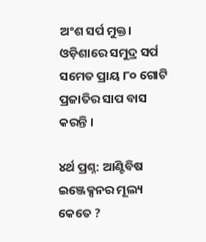ଅଂଶ ସର୍ପ ମୁକ୍ତ। ଓଡ଼ିଶାରେ ସମୁଦ୍ର ସର୍ପ ସମେତ ପ୍ରାୟ ୮୦ ଗୋଟି ପ୍ରଜାତିର ସାପ ବାସ କରନ୍ତି ।

୪ର୍ଥ ପ୍ରଶ୍ନ: ଆଣ୍ଟିବିଷ ଇଞ୍ଜେକ୍ସନର ମୂଲ୍ୟ କେତେ ?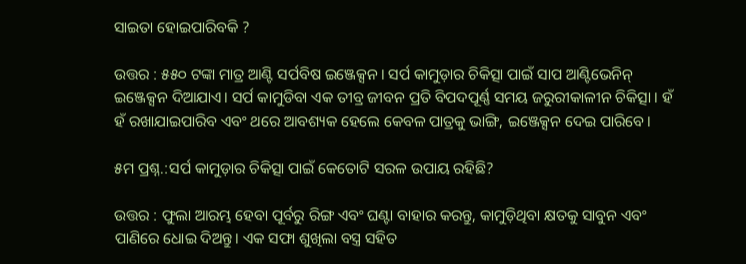ସାଇତା ହୋଇପାରିବକି ?

ଉତ୍ତର : ୫୫୦ ଟଙ୍କା ମାତ୍ର ଆଣ୍ଟି ସର୍ପବିଷ ଇଞ୍ଜେକ୍ସନ। ସର୍ପ କାମୁଡ଼ାର ଚିକିତ୍ସା ପାଇଁ ସାପ ଆଣ୍ଟିଭେନିନ୍ ଇଞ୍ଜେକ୍ସନ ଦିଆଯାଏ। ସର୍ପ କାମୁଡିବା ଏକ ତୀବ୍ର ଜୀବନ ପ୍ରତି ବିପଦପୂର୍ଣ୍ଣ ସମୟ ଜରୁରୀକାଳୀନ ଚିକିତ୍ସା । ହଁ ହଁ ରଖାଯାଇପାରିବ ଏବଂ ଥରେ ଆବଶ୍ୟକ ହେଲେ କେବଳ ପାତ୍ରକୁ ଭାଙ୍ଗି, ଇଞ୍ଜେକ୍ସନ ଦେଇ ପାରିବେ।

୫ମ ପ୍ରଶ୍ନ.:ସର୍ପ କାମୁଡ଼ାର ଚିକିତ୍ସା ପାଇଁ କେତୋଟି ସରଳ ଉପାୟ ରହିଛି?

ଉତ୍ତର : ଫୁଲା ଆରମ୍ଭ ହେବା ପୂର୍ବରୁ ରିଙ୍ଗ ଏବଂ ଘଣ୍ଟା ବାହାର କରନ୍ତୁ, କାମୁଡ଼ିଥିବା କ୍ଷତକୁ ସାବୁନ ଏବଂ ପାଣିରେ ଧୋଇ ଦିଅନ୍ତୁ। ଏକ ସଫା ଶୁଖିଲା ବସ୍ତ୍ର ସହିତ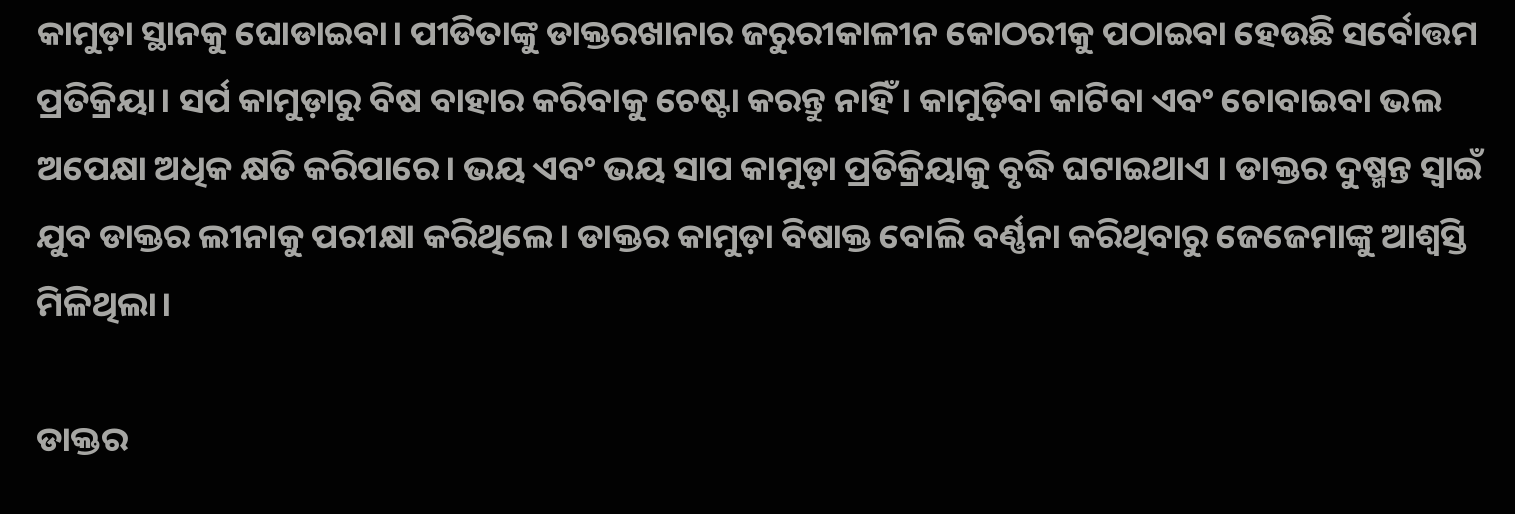କାମୁଡ଼ା ସ୍ଥାନକୁ ଘୋଡାଇବା। ପୀଡିତାଙ୍କୁ ଡାକ୍ତରଖାନାର ଜରୁରୀକାଳୀନ କୋଠରୀକୁ ପଠାଇବା ହେଉଛି ସର୍ବୋତ୍ତମ ପ୍ରତିକ୍ରିୟା। ସର୍ପ କାମୁଡ଼ାରୁ ବିଷ ବାହାର କରିବାକୁ ଚେଷ୍ଟା କରନ୍ତୁ ନାହିଁ। କାମୁଡ଼ିବା କାଟିବା ଏବଂ ଚୋବାଇବା ଭଲ ଅପେକ୍ଷା ଅଧିକ କ୍ଷତି କରିପାରେ। ଭୟ ଏବଂ ଭୟ ସାପ କାମୁଡ଼ା ପ୍ରତିକ୍ରିୟାକୁ ବୃଦ୍ଧି ଘଟାଇଥାଏ । ଡାକ୍ତର ଦୁଷ୍ମନ୍ତ ସ୍ୱାଇଁ ଯୁବ ଡାକ୍ତର ଲୀନାକୁ ପରୀକ୍ଷା କରିଥିଲେ। ଡାକ୍ତର କାମୁଡ଼ା ବିଷାକ୍ତ ବୋଲି ବର୍ଣ୍ଣନା କରିଥିବାରୁ ଜେଜେମାଙ୍କୁ ଆଶ୍ବସ୍ତି ମିଳିଥିଲା।

ଡାକ୍ତର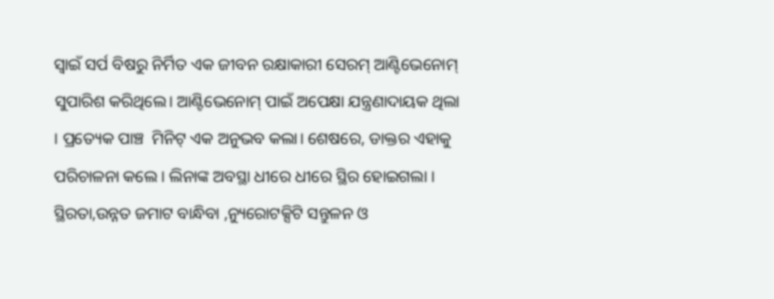ସ୍ୱାଇଁ ସର୍ପ ବିଷରୁ ନିର୍ମିତ ଏକ ଜୀବନ ରକ୍ଷାକାରୀ ସେରମ୍ ଆଣ୍ଟିଭେନୋମ୍ ସୁପାରିଶ କରିଥିଲେ। ଆଣ୍ଟିଭେନୋମ୍ ପାଇଁ ଅପେକ୍ଷା ଯନ୍ତ୍ରଣାଦାୟକ ଥିଲା । ପ୍ରତ୍ୟେକ ପାଞ୍ଚ  ମିନିଟ୍ ଏକ ଅନୁଭବ କଲା। ଶେଷରେ, ଡାକ୍ତର ଏହାକୁ ପରିଚାଳନା କଲେ । ଲିନାଙ୍କ ଅବସ୍ଥା ଧୀରେ ଧୀରେ ସ୍ଥିର ହୋଇଗଲା । ସ୍ଥିରତା,ଉନ୍ନତ ଜମାଟ ବାନ୍ଧିବା ,ନ୍ୟୁରୋଟକ୍ସିଟି ସନ୍ତୁଳନ ଓ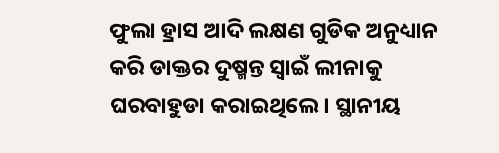ଫୁଲା ହ୍ରାସ ଆଦି ଲକ୍ଷଣ ଗୁଡିକ ଅନୁଧ୍ୟାନ କରି ଡାକ୍ତର ଦୁଷ୍ମନ୍ତ ସ୍ୱାଇଁ ଲୀନାକୁ ଘରବାହୁଡା କରାଇଥିଲେ। ସ୍ଥାନୀୟ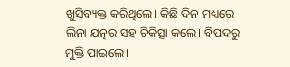ଖୁସିବ୍ୟକ୍ତ କରିଥିଲେ। କିଛି ଦିନ ମଧ୍ୟରେ ଲିନା ଯତ୍ନର ସହ ଚିକିତ୍ସା କଲେ। ବିପଦରୁ ମୁକ୍ତି ପାଇଲେ।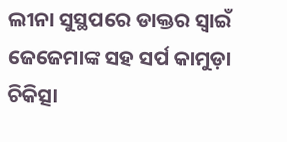ଲୀନା ସୁସ୍ଥପରେ ଡାକ୍ତର ସ୍ୱାଇଁ ଜେଜେମାଙ୍କ ସହ ସର୍ପ କାମୁଡ଼ା ଚିକିତ୍ସା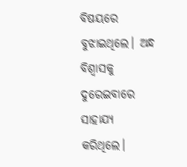ବିଷୟରେ ବୁଝାଇଥିଲେ। ଅନ୍ଧ ବିଶ୍ୱାସକୁ ଦୁରେଇବାରେ ସାହାଯ୍ୟ କରିଥିଲେ।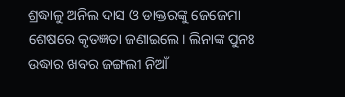ଶ୍ରଦ୍ଧାଳୁ ଅନିଲ ଦାସ ଓ ଡାକ୍ତରଙ୍କୁ ଜେଜେମା ଶେଷରେ କୃତଜ୍ଞତା ଜଣାଇଲେ। ଲିନାଙ୍କ ପୁନଃ ଉଦ୍ଧାର ଖବର ଜଙ୍ଗଲୀ ନିଆଁ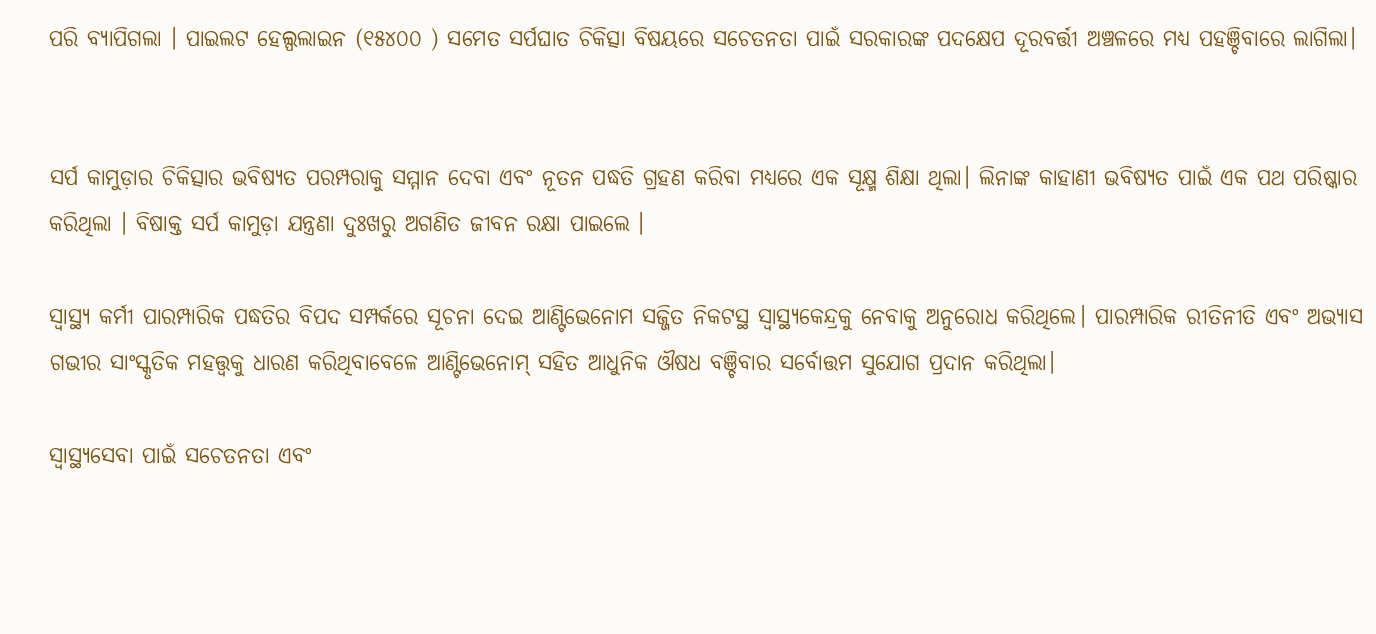ପରି ବ୍ୟାପିଗଲା । ପାଇଲଟ ହେଲ୍ପଲାଇନ (୧୫୪୦୦ ) ସମେତ ସର୍ପଘାତ ଚିକିତ୍ସା ବିଷୟରେ ସଚେତନତା ପାଇଁ ସରକାରଙ୍କ ପଦକ୍ଷେପ ଦୂରବର୍ତ୍ତୀ ଅଞ୍ଚଳରେ ମଧ୍ୟ ପହଞ୍ଚିବାରେ ଲାଗିଲା।


ସର୍ପ କାମୁଡ଼ାର ଚିକିତ୍ସାର ଭବିଷ୍ୟତ ପରମ୍ପରାକୁ ସମ୍ମାନ ଦେବା ଏବଂ ନୂତନ ପଦ୍ଧତି ଗ୍ରହଣ କରିବା ମଧ୍ୟରେ ଏକ ସୂକ୍ଷ୍ମ ଶିକ୍ଷା ଥିଲା। ଲିନାଙ୍କ କାହାଣୀ ଭବିଷ୍ୟତ ପାଇଁ ଏକ ପଥ ପରିଷ୍କାର କରିଥିଲା । ବିଷାକ୍ତ ସର୍ପ କାମୁଡ଼ା ଯନ୍ତ୍ରଣା ଦୁଃଖରୁ ଅଗଣିତ ଜୀବନ ରକ୍ଷା ପାଇଲେ ।

ସ୍ୱାସ୍ଥ୍ୟ କର୍ମୀ ପାରମ୍ପାରିକ ପଦ୍ଧତିର ବିପଦ ସମ୍ପର୍କରେ ସୂଚନା ଦେଇ ଆଣ୍ଟିଭେନୋମ ସଜ୍ଜିତ ନିକଟସ୍ଥ ସ୍ୱାସ୍ଥ୍ୟକେନ୍ଦ୍ରକୁ ନେବାକୁ ଅନୁରୋଧ କରିଥିଲେ। ପାରମ୍ପାରିକ ରୀତିନୀତି ଏବଂ ଅଭ୍ୟାସ ଗଭୀର ସାଂସ୍କୃତିକ ମହତ୍ତ୍ୱକୁ ଧାରଣ କରିଥିବାବେଳେ ଆଣ୍ଟିଭେନୋମ୍ ସହିତ ଆଧୁନିକ ଔଷଧ ବଞ୍ଚିବାର ସର୍ବୋତ୍ତମ ସୁଯୋଗ ପ୍ରଦାନ କରିଥିଲା।

ସ୍ୱାସ୍ଥ୍ୟସେବା ପାଇଁ ସଚେତନତା ଏବଂ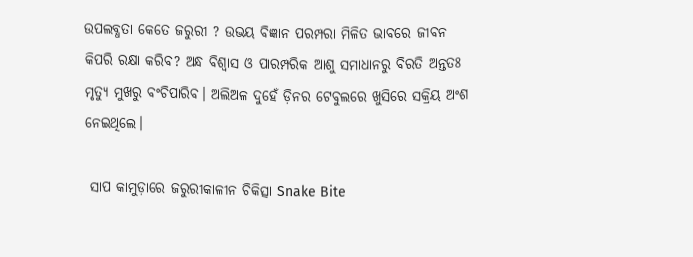ଉପଲବ୍ଧତା କେତେ ଜରୁରୀ ? ଉଭୟ ବିଜ୍ଞାନ ପରମ୍ପରା ମିଳିତ ଭାବରେ ଜୀବନ କିପରି ରକ୍ଷା କରିବ? ଅନ୍ଧ ବିଶ୍ୱାସ ଓ ପାରମ୍ପରିକ ଆଶୁ ସମାଧାନରୁ ବିରତି ଅନ୍ତତଃ ମୃତ୍ୟୁ ମୁଖରୁ ବଂଚିପାରିବ। ଅଲିଅଳ ଦୁହେଁ ଡ଼ିନର ଟେବୁଲରେ ଖୁସିରେ ସକ୍ରିୟ ଅଂଶ ନେଇଥିଲେ।

 ସାପ କାମୁଡ଼ାରେ ଜରୁରୀକାଳୀନ ଚିକିତ୍ସା Snake Bite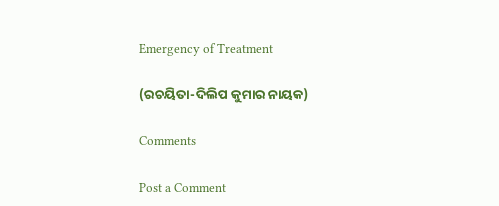Emergency of Treatment

(ରଚୟିତା-ଦିଲିପ କୁମାର ନାୟକ)

Comments

Post a Comment